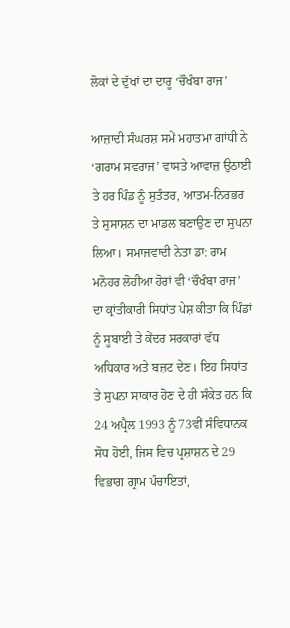ਲੋਕਾਂ ਦੇ ਦੁੱਖਾਂ ਦਾ ਦਾਰੂ ‘ਚੌਖੰਬਾ ਰਾਜ’

ਆਜ਼ਾਦੀ ਸੰਘਰਸ਼ ਸਮੇਂ ਮਹਾਤਮਾ ਗਾਂਧੀ ਨੇ ‘ਗਰਾਮ ਸਵਰਾਜ’ ਵਾਸਤੇ ਆਵਾਜ਼ ਉਠਾਈ ਤੇ ਹਰ ਪਿੰਡ ਨੂੰ ਸੁਤੰਤਰ, ਆਤਮ-ਨਿਰਭਰ ਤੇ ਸੁਸਾਸ਼ਨ ਦਾ ਮਾਡਲ ਬਣਾਉਣ ਦਾ ਸੁਪਨਾ ਲਿਆ। ਸਮਾਜਵਾਦੀ ਨੇਤਾ ਡਾ: ਰਾਮ ਮਨੋਹਰ ਲੋਹੀਆ ਹੋਰਾਂ ਵੀ ‘ਚੌਖੰਬਾ ਰਾਜ’ ਦਾ ਕ੍ਰਾਂਤੀਕਾਰੀ ਸਿਧਾਂਤ ਪੇਸ਼ ਕੀਤਾ ਕਿ ਪਿੰਡਾਂ ਨੂੰ ਸੂਬਾਈ ਤੇ ਕੇਂਦਰ ਸਰਕਾਰਾਂ ਵੱਧ ਅਧਿਕਾਰ ਅਤੇ ਬਜ਼ਟ ਦੇਣ। ਇਹ ਸਿਧਾਂਤ ਤੇ ਸੁਪਨਾ ਸਾਕਾਰ ਹੋਣ ਦੇ ਹੀ ਸੰਕੇਤ ਹਨ ਕਿ 24 ਅਪ੍ਰੈਲ 1993 ਨੂੰ 73ਵੀਂ ਸੰਵਿਧਾਨਕ ਸੋਧ ਹੋਈ, ਜਿਸ ਵਿਚ ਪ੍ਰਸ਼ਾਸ਼ਨ ਦੇ 29 ਵਿਭਾਗ ਗ੍ਰਾਮ ਪੰਚਾਇਤਾਂ,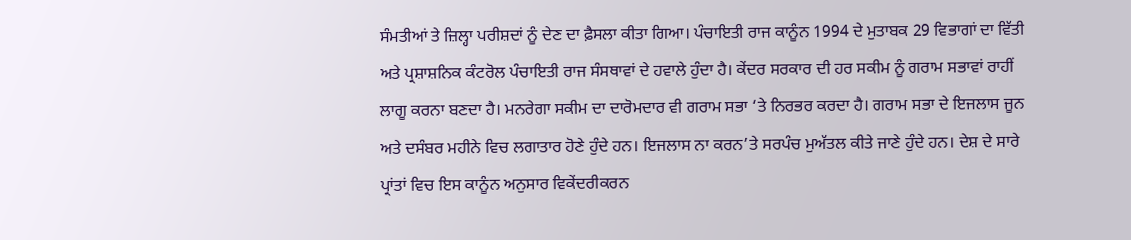ਸੰਮਤੀਆਂ ਤੇ ਜ਼ਿਲ੍ਹਾ ਪਰੀਸ਼ਦਾਂ ਨੂੰ ਦੇਣ ਦਾ ਫ਼ੈਸਲਾ ਕੀਤਾ ਗਿਆ। ਪੰਚਾਇਤੀ ਰਾਜ ਕਾਨੂੰਨ 1994 ਦੇ ਮੁਤਾਬਕ 29 ਵਿਭਾਗਾਂ ਦਾ ਵਿੱਤੀ ਅਤੇ ਪ੍ਰਸ਼ਾਸ਼ਨਿਕ ਕੰਟਰੋਲ ਪੰਚਾਇਤੀ ਰਾਜ ਸੰਸਥਾਵਾਂ ਦੇ ਹਵਾਲੇ ਹੁੰਦਾ ਹੈ। ਕੇਂਦਰ ਸਰਕਾਰ ਦੀ ਹਰ ਸਕੀਮ ਨੂੰ ਗਰਾਮ ਸਭਾਵਾਂ ਰਾਹੀਂ ਲਾਗੂ ਕਰਨਾ ਬਣਦਾ ਹੈ। ਮਨਰੇਗਾ ਸਕੀਮ ਦਾ ਦਾਰੋਮਦਾਰ ਵੀ ਗਰਾਮ ਸਭਾ ‘ਤੇ ਨਿਰਭਰ ਕਰਦਾ ਹੈ। ਗਰਾਮ ਸਭਾ ਦੇ ਇਜਲਾਸ ਜੂਨ ਅਤੇ ਦਸੰਬਰ ਮਹੀਨੇ ਵਿਚ ਲਗਾਤਾਰ ਹੋਣੇ ਹੁੰਦੇ ਹਨ। ਇਜਲਾਸ ਨਾ ਕਰਨ’ਤੇ ਸਰਪੰਚ ਮੁਅੱਤਲ ਕੀਤੇ ਜਾਣੇ ਹੁੰਦੇ ਹਨ। ਦੇਸ਼ ਦੇ ਸਾਰੇ ਪ੍ਰਾਂਤਾਂ ਵਿਚ ਇਸ ਕਾਨੂੰਨ ਅਨੁਸਾਰ ਵਿਕੇਂਦਰੀਕਰਨ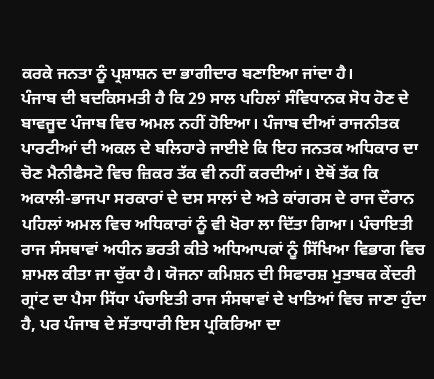ਕਰਕੇ ਜਨਤਾ ਨੂੰ ਪ੍ਰਸ਼ਾਸ਼ਨ ਦਾ ਭਾਗੀਦਾਰ ਬਣਾਇਆ ਜਾਂਦਾ ਹੈ।
ਪੰਜਾਬ ਦੀ ਬਦਕਿਸਮਤੀ ਹੈ ਕਿ 29 ਸਾਲ ਪਹਿਲਾਂ ਸੰਵਿਧਾਨਕ ਸੋਧ ਹੋਣ ਦੇ ਬਾਵਜੂਦ ਪੰਜਾਬ ਵਿਚ ਅਮਲ ਨਹੀਂ ਹੋਇਆ। ਪੰਜਾਬ ਦੀਆਂ ਰਾਜਨੀਤਕ ਪਾਰਟੀਆਂ ਦੀ ਅਕਲ ਦੇ ਬਲਿਹਾਰੇ ਜਾਈਏ ਕਿ ਇਹ ਜਨਤਕ ਅਧਿਕਾਰ ਦਾ ਚੋਣ ਮੈਨੀਫੈਸਟੋ ਵਿਚ ਜ਼ਿਕਰ ਤੱਕ ਵੀ ਨਹੀਂ ਕਰਦੀਆਂ। ਏਥੋਂ ਤੱਕ ਕਿ ਅਕਾਲੀ-ਭਾਜਪਾ ਸਰਕਾਰਾਂ ਦੇ ਦਸ ਸਾਲਾਂ ਦੇ ਅਤੇ ਕਾਂਗਰਸ ਦੇ ਰਾਜ ਦੌਰਾਨ ਪਹਿਲਾਂ ਅਮਲ ਵਿਚ ਅਧਿਕਾਰਾਂ ਨੂੰ ਵੀ ਖੋਰਾ ਲਾ ਦਿੱਤਾ ਗਿਆ। ਪੰਚਾਇਤੀ ਰਾਜ ਸੰਸਥਾਵਾਂ ਅਧੀਨ ਭਰਤੀ ਕੀਤੇ ਅਧਿਆਪਕਾਂ ਨੂੰ ਸਿੱਖਿਆ ਵਿਭਾਗ ਵਿਚ ਸ਼ਾਮਲ ਕੀਤਾ ਜਾ ਚੁੱਕਾ ਹੈ। ਯੋਜਨਾ ਕਮਿਸ਼ਨ ਦੀ ਸਿਫਾਰਸ਼ ਮੁਤਾਬਕ ਕੇਂਦਰੀ ਗ੍ਰਾਂਟ ਦਾ ਪੈਸਾ ਸਿੱਧਾ ਪੰਚਾਇਤੀ ਰਾਜ ਸੰਸਥਾਵਾਂ ਦੇ ਖਾਤਿਆਂ ਵਿਚ ਜਾਣਾ ਹੁੰਦਾ ਹੈ, ਪਰ ਪੰਜਾਬ ਦੇ ਸੱਤਾਧਾਰੀ ਇਸ ਪ੍ਰਕਿਰਿਆ ਦਾ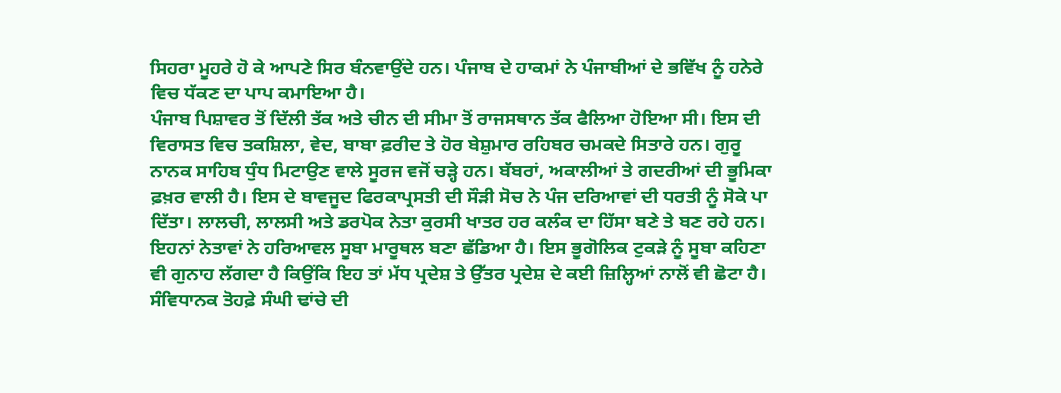ਸਿਹਰਾ ਮੂਹਰੇ ਹੋ ਕੇ ਆਪਣੇ ਸਿਰ ਬੰਨਵਾਉਂਦੇ ਹਨ। ਪੰਜਾਬ ਦੇ ਹਾਕਮਾਂ ਨੇ ਪੰਜਾਬੀਆਂ ਦੇ ਭਵਿੱਖ ਨੂੰ ਹਨੇਰੇ ਵਿਚ ਧੱਕਣ ਦਾ ਪਾਪ ਕਮਾਇਆ ਹੈ।
ਪੰਜਾਬ ਪਿਸ਼ਾਵਰ ਤੋਂ ਦਿੱਲੀ ਤੱਕ ਅਤੇ ਚੀਨ ਦੀ ਸੀਮਾ ਤੋਂ ਰਾਜਸਥਾਨ ਤੱਕ ਫੈਲਿਆ ਹੋਇਆ ਸੀ। ਇਸ ਦੀ ਵਿਰਾਸਤ ਵਿਚ ਤਕਸ਼ਿਲਾ, ਵੇਦ, ਬਾਬਾ ਫ਼ਰੀਦ ਤੇ ਹੋਰ ਬੇਸ਼ੁਮਾਰ ਰਹਿਬਰ ਚਮਕਦੇ ਸਿਤਾਰੇ ਹਨ। ਗੁਰੂ ਨਾਨਕ ਸਾਹਿਬ ਧੁੰਧ ਮਿਟਾਉਣ ਵਾਲੇ ਸੂਰਜ ਵਜੋਂ ਚੜ੍ਹੇ ਹਨ। ਬੱਬਰਾਂ, ਅਕਾਲੀਆਂ ਤੇ ਗਦਰੀਆਂ ਦੀ ਭੂਮਿਕਾ ਫ਼ਖ਼ਰ ਵਾਲੀ ਹੈ। ਇਸ ਦੇ ਬਾਵਜੂਦ ਫਿਰਕਾਪ੍ਰਸਤੀ ਦੀ ਸੌੜੀ ਸੋਚ ਨੇ ਪੰਜ ਦਰਿਆਵਾਂ ਦੀ ਧਰਤੀ ਨੂੰ ਸੋਕੇ ਪਾ ਦਿੱਤਾ। ਲਾਲਚੀ, ਲਾਲਸੀ ਅਤੇ ਡਰਪੋਕ ਨੇਤਾ ਕੁਰਸੀ ਖਾਤਰ ਹਰ ਕਲੰਕ ਦਾ ਹਿੱਸਾ ਬਣੇ ਤੇ ਬਣ ਰਹੇ ਹਨ। ਇਹਨਾਂ ਨੇਤਾਵਾਂ ਨੇ ਹਰਿਆਵਲ ਸੂਬਾ ਮਾਰੂਥਲ ਬਣਾ ਛੱਡਿਆ ਹੈ। ਇਸ ਭੂਗੋਲਿਕ ਟੁਕੜੇ ਨੂੰ ਸੂਬਾ ਕਹਿਣਾ ਵੀ ਗੁਨਾਹ ਲੱਗਦਾ ਹੈ ਕਿਉਂਕਿ ਇਹ ਤਾਂ ਮੱਧ ਪ੍ਰਦੇਸ਼ ਤੇ ਉੱਤਰ ਪ੍ਰਦੇਸ਼ ਦੇ ਕਈ ਜ਼ਿਲ੍ਹਿਆਂ ਨਾਲੋਂ ਵੀ ਛੋਟਾ ਹੈ।
ਸੰਵਿਧਾਨਕ ਤੋਹਫ਼ੇ ਸੰਘੀ ਢਾਂਚੇ ਦੀ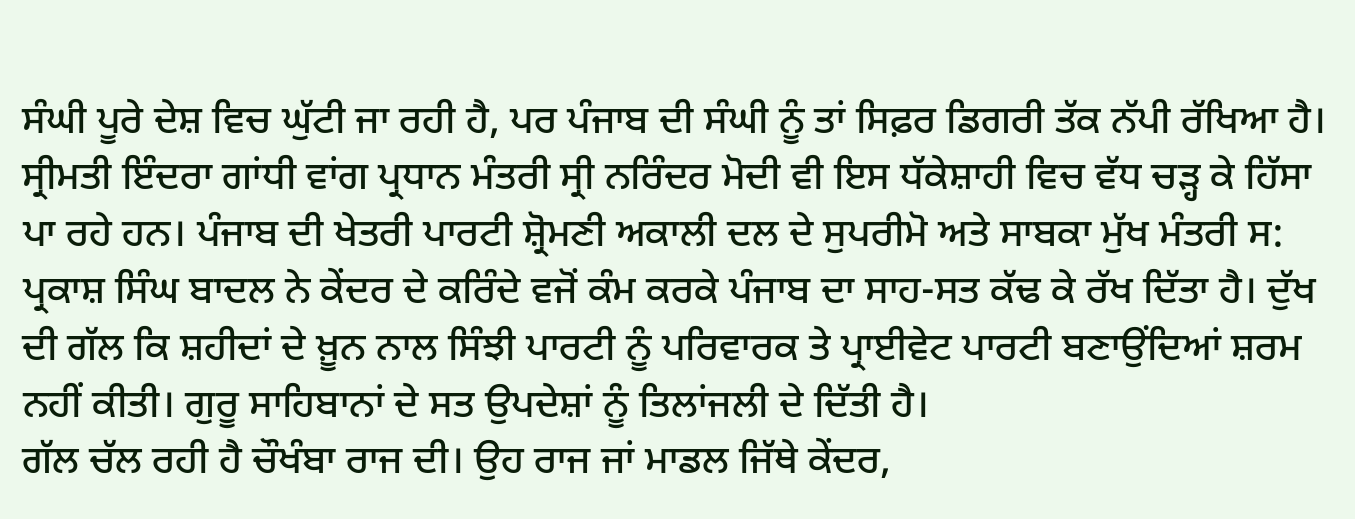ਸੰਘੀ ਪੂਰੇ ਦੇਸ਼ ਵਿਚ ਘੁੱਟੀ ਜਾ ਰਹੀ ਹੈ, ਪਰ ਪੰਜਾਬ ਦੀ ਸੰਘੀ ਨੂੰ ਤਾਂ ਸਿਫ਼ਰ ਡਿਗਰੀ ਤੱਕ ਨੱਪੀ ਰੱਖਿਆ ਹੈ। ਸ੍ਰੀਮਤੀ ਇੰਦਰਾ ਗਾਂਧੀ ਵਾਂਗ ਪ੍ਰਧਾਨ ਮੰਤਰੀ ਸ੍ਰੀ ਨਰਿੰਦਰ ਮੋਦੀ ਵੀ ਇਸ ਧੱਕੇਸ਼ਾਹੀ ਵਿਚ ਵੱਧ ਚੜ੍ਹ ਕੇ ਹਿੱਸਾ ਪਾ ਰਹੇ ਹਨ। ਪੰਜਾਬ ਦੀ ਖੇਤਰੀ ਪਾਰਟੀ ਸ਼੍ਰੋਮਣੀ ਅਕਾਲੀ ਦਲ ਦੇ ਸੁਪਰੀਮੋ ਅਤੇ ਸਾਬਕਾ ਮੁੱਖ ਮੰਤਰੀ ਸ: ਪ੍ਰਕਾਸ਼ ਸਿੰਘ ਬਾਦਲ ਨੇ ਕੇਂਦਰ ਦੇ ਕਰਿੰਦੇ ਵਜੋਂ ਕੰਮ ਕਰਕੇ ਪੰਜਾਬ ਦਾ ਸਾਹ-ਸਤ ਕੱਢ ਕੇ ਰੱਖ ਦਿੱਤਾ ਹੈ। ਦੁੱਖ ਦੀ ਗੱਲ ਕਿ ਸ਼ਹੀਦਾਂ ਦੇ ਖ਼ੂਨ ਨਾਲ ਸਿੰਝੀ ਪਾਰਟੀ ਨੂੰ ਪਰਿਵਾਰਕ ਤੇ ਪ੍ਰਾਈਵੇਟ ਪਾਰਟੀ ਬਣਾਉਂਦਿਆਂ ਸ਼ਰਮ ਨਹੀਂ ਕੀਤੀ। ਗੁਰੂ ਸਾਹਿਬਾਨਾਂ ਦੇ ਸਤ ਉਪਦੇਸ਼ਾਂ ਨੂੰ ਤਿਲਾਂਜਲੀ ਦੇ ਦਿੱਤੀ ਹੈ।
ਗੱਲ ਚੱਲ ਰਹੀ ਹੈ ਚੌਖੰਬਾ ਰਾਜ ਦੀ। ਉਹ ਰਾਜ ਜਾਂ ਮਾਡਲ ਜਿੱਥੇ ਕੇਂਦਰ,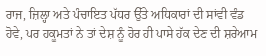ਰਾਜ, ਜ਼ਿਲ੍ਹਾ ਅਤੇ ਪੰਚਾਇਤ ਪੱਧਰ ਉੱਤੇ ਅਧਿਕਾਰਾਂ ਦੀ ਸਾਂਵੀ ਵੰਡ ਹੋਵੇ, ਪਰ ਹਕੂਮਤਾਂ ਨੇ ਤਾਂ ਦੇਸ਼ ਨੂੰ ਹੋਰ ਹੀ ਪਾਸੇ ਹੱਕ ਦੇਣ ਦੀ ਸ਼ਰੇਆਮ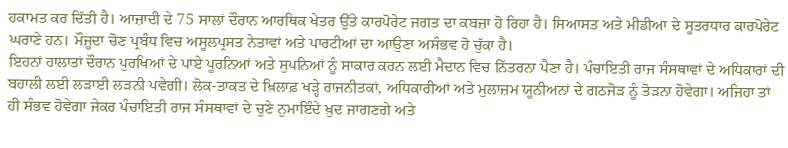ਹਕਾਮਤ ਕਰ ਦਿੱਤੀ ਹੈ। ਆਜ਼ਾਦੀ ਦੇ 75 ਸਾਲਾਂ ਦੌਰਾਨ ਆਰਥਿਕ ਖੇਤਰ ਉੱਤੇ ਕਾਰਪੋਰੇਟ ਜਗਤ ਦਾ ਕਬਜ਼ਾ ਹੋ ਰਿਹਾ ਹੈ। ਸਿਆਸਤ ਅਤੇ ਮੀਡੀਆ ਦੇ ਸੂਤਰਧਾਰ ਕਾਰਪੋਰੇਟ ਘਰਾਣੇ ਹਨ। ਮੌਜੂਦਾ ਚੋਣ ਪ੍ਰਬੰਧ ਵਿਚ ਅਸੂਲਪ੍ਰਸਤ ਨੇਤਾਵਾਂ ਅਤੇ ਪਾਰਟੀਆਂ ਦਾ ਆਉਣਾ ਅਸੰਭਵ ਹੋ ਚੁੱਕਾ ਹੈ।
ਇਹਨਾਂ ਹਾਲਾਤਾਂ ਦੌਰਾਨ ਪੁਰਖਿਆਂ ਦੇ ਪਾਏ ਪੂਰਨਿਆਂ ਅਤੇ ਸੁਪਨਿਆਂ ਨੂੰ ਸਾਕਾਰ ਕਰਨ ਲਈ ਮੈਦਾਨ ਵਿਚ ਨਿੱਤਰਨਾ ਪੈਣਾ ਹੈ। ਪੰਚਾਇਤੀ ਰਾਜ ਸੰਸਥਾਵਾਂ ਦੇ ਅਧਿਕਾਰਾਂ ਦੀ ਬਹਾਲੀ ਲਈ ਲੜਾਈ ਲੜਨੀ ਪਵੇਗੀ। ਲੋਕ-ਤਾਕਤ ਦੇ ਖ਼ਿਲਾਫ਼ ਖੜ੍ਹੇ ਰਾਜਨੀਤਕਾਂ, ਅਧਿਕਾਰੀਆਂ ਅਤੇ ਮੁਲਾਜ਼ਮ ਯੂਨੀਅਨਾਂ ਦੇ ਗਠਜੋੜ ਨੂੰ ਤੋੜਨਾ ਹੋਵੇਗਾ। ਅਜਿਹਾ ਤਾਂ ਹੀ ਸੰਭਵ ਹੋਵੇਗਾ ਜੇਕਰ ਪੰਚਾਇਤੀ ਰਾਜ ਸੰਸਥਾਵਾਂ ਦੇ ਚੁਣੇ ਨੁਮਾਇੰਦੇ ਖ਼ੁਦ ਜਾਗਣਗੇ ਅਤੇ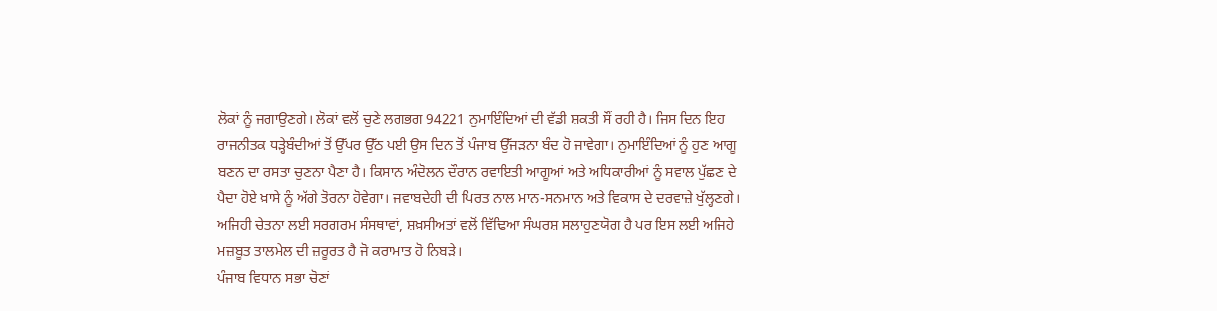ਲੋਕਾਂ ਨੂੰ ਜਗਾਉਣਗੇ। ਲੋਕਾਂ ਵਲੋਂ ਚੁਣੇ ਲਗਭਗ 94221 ਨੁਮਾਇੰਦਿਆਂ ਦੀ ਵੱਡੀ ਸ਼ਕਤੀ ਸੌਂ ਰਹੀ ਹੈ। ਜਿਸ ਦਿਨ ਇਹ ਰਾਜਨੀਤਕ ਧੜ੍ਹੇਬੰਦੀਆਂ ਤੋਂ ਉੱਪਰ ਉੱਠ ਪਈ ਉਸ ਦਿਨ ਤੋਂ ਪੰਜਾਬ ਉੱਜੜਨਾ ਬੰਦ ਹੋ ਜਾਵੇਗਾ। ਨੁਮਾਇੰਦਿਆਂ ਨੂੰ ਹੁਣ ਆਗੂ ਬਣਨ ਦਾ ਰਸਤਾ ਚੁਣਨਾ ਪੈਣਾ ਹੈ। ਕਿਸਾਨ ਅੰਦੋਲਨ ਦੌਰਾਨ ਰਵਾਇਤੀ ਆਗੂਆਂ ਅਤੇ ਅਧਿਕਾਰੀਆਂ ਨੂੰ ਸਵਾਲ ਪੁੱਛਣ ਦੇ ਪੈਦਾ ਹੋਏ ਖ਼ਾਸੇ ਨੂੰ ਅੱਗੇ ਤੋਰਨਾ ਹੋਵੇਗਾ। ਜਵਾਬਦੇਹੀ ਦੀ ਪਿਰਤ ਨਾਲ ਮਾਨ-ਸਨਮਾਨ ਅਤੇ ਵਿਕਾਸ ਦੇ ਦਰਵਾਜ਼ੇ ਖੁੱਲ੍ਹਣਗੇ। ਅਜਿਹੀ ਚੇਤਨਾ ਲਈ ਸਰਗਰਮ ਸੰਸਥਾਵਾਂ, ਸ਼ਖ਼ਸੀਅਤਾਂ ਵਲੋਂ ਵਿੱਢਿਆ ਸੰਘਰਸ਼ ਸਲਾਹੁਣਯੋਗ ਹੈ ਪਰ ਇਸ ਲਈ ਅਜਿਹੇ ਮਜ਼ਬੂਤ ਤਾਲਮੇਲ ਦੀ ਜ਼ਰੂਰਤ ਹੈ ਜੋ ਕਰਾਮਾਤ ਹੋ ਨਿਬੜੇ।
ਪੰਜਾਬ ਵਿਧਾਨ ਸਭਾ ਚੋਣਾਂ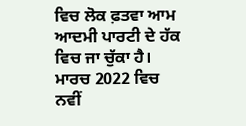ਵਿਚ ਲੋਕ ਫ਼ਤਵਾ ਆਮ ਆਦਮੀ ਪਾਰਟੀ ਦੇ ਹੱਕ ਵਿਚ ਜਾ ਚੁੱਕਾ ਹੈ। ਮਾਰਚ 2022 ਵਿਚ ਨਵੀਂ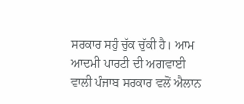ਸਰਕਾਰ ਸਹੁੰ ਚੁੱਕ ਚੁੱਕੀ ਹੈ। ਆਮ ਆਦਮੀ ਪਾਰਟੀ ਦੀ ਅਗਵਾਈ ਵਾਲੀ ਪੰਜਾਬ ਸਰਕਾਰ ਵਲੋਂ ਐਲਾਨ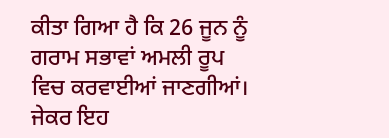ਕੀਤਾ ਗਿਆ ਹੈ ਕਿ 26 ਜੂਨ ਨੂੰ ਗਰਾਮ ਸਭਾਵਾਂ ਅਮਲੀ ਰੂਪ ਵਿਚ ਕਰਵਾਈਆਂ ਜਾਣਗੀਆਂ। ਜੇਕਰ ਇਹ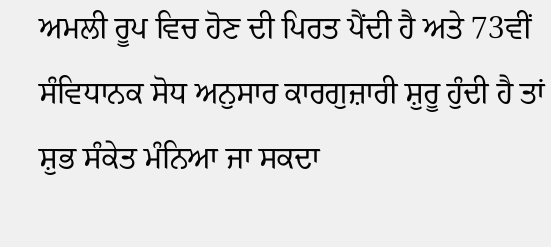ਅਮਲੀ ਰੂਪ ਵਿਚ ਹੋਣ ਦੀ ਪਿਰਤ ਪੈਂਦੀ ਹੈ ਅਤੇ 73ਵੀਂ ਸੰਵਿਧਾਨਕ ਸੋਧ ਅਨੁਸਾਰ ਕਾਰਗੁਜ਼ਾਰੀ ਸ਼ੁਰੂ ਹੁੰਦੀ ਹੈ ਤਾਂ ਸ਼ੁਭ ਸੰਕੇਤ ਮੰਨਿਆ ਜਾ ਸਕਦਾ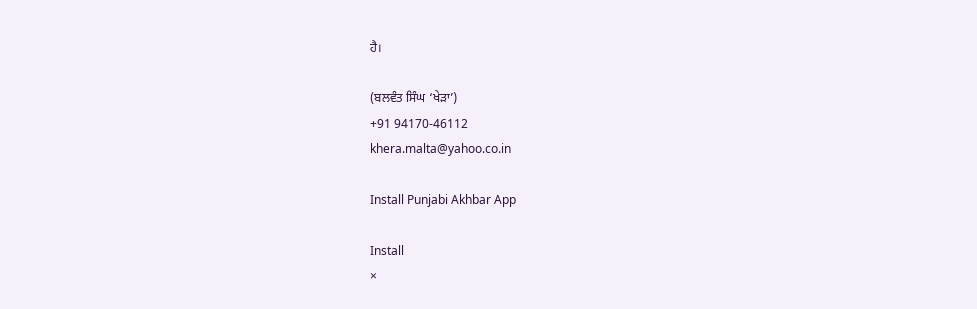ਹੈ।

(ਬਲਵੰਤ ਸਿੰਘ ‘ਖੇੜਾ’)
+91 94170-46112
khera.malta@yahoo.co.in

Install Punjabi Akhbar App

Install
×